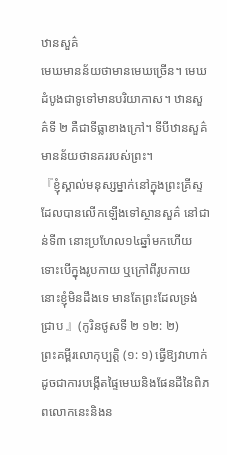ឋានសួគ៌
មេឃមានន័យថាមានមេឃច្រើន។ មេឃដំបូងជាទូទៅមានបរិយាកាស។ ឋានសួគ៌ទី ២ គឺជាទីធ្លាខាងក្រៅ។ ទីបីឋានសួគ៌មានន័យថានគររបស់ព្រះ។
『ខ្ញុំស្គាល់មនុស្សម្នាក់នៅក្នុងព្រះគ្រីស្ទ ដែលបានលើកឡើងទៅស្ថានសួគ៌ នៅជាន់ទី៣ នោះប្រហែល១៤ឆ្នាំមកហើយ ទោះបើក្នុងរូបកាយ ឬក្រៅពីរូបកាយ នោះខ្ញុំមិនដឹងទេ មានតែព្រះដែលទ្រង់ជ្រាប 』(កូរិនថូសទី ២ ១២: ២)
ព្រះគម្ពីរលោកុប្បត្តិ (១: ១) ធ្វើឱ្យវាហាក់ដូចជាការបង្កើតផ្ទៃមេឃនិងផែនដីនៃពិភពលោកនេះនិងន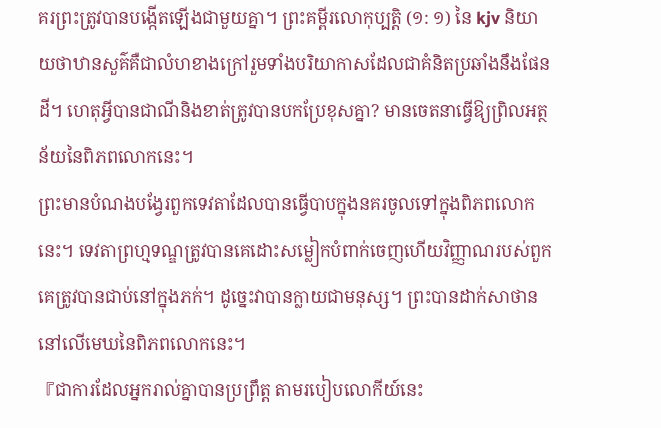គរព្រះត្រូវបានបង្កើតឡើងជាមួយគ្នា។ ព្រះគម្ពីរលោកុប្បត្តិ (១: ១) នៃ kjv និយាយថាឋានសួគ៌គឺជាលំហខាងក្រៅរួមទាំងបរិយាកាសដែលជាគំនិតប្រឆាំងនឹងផែនដី។ ហេតុអ្វីបានជាណីនិងខាត់ត្រូវបានបកប្រែខុសគ្នា? មានចេតនាធ្វើឱ្យព្រិលអត្ថន័យនៃពិភពលោកនេះ។
ព្រះមានបំណងបង្វែរពួកទេវតាដែលបានធ្វើបាបក្នុងនគរចូលទៅក្នុងពិភពលោកនេះ។ ទេវតាព្រហ្មទណ្ឌត្រូវបានគេដោះសម្លៀកបំពាក់ចេញហើយវិញ្ញាណរបស់ពួកគេត្រូវបានជាប់នៅក្នុងភក់។ ដូច្នេះវាបានក្លាយជាមនុស្ស។ ព្រះបានដាក់សាថាននៅលើមេឃនៃពិភពលោកនេះ។
『ជាការដែលអ្នករាល់គ្នាបានប្រព្រឹត្ត តាមរបៀបលោកីយ៍នេះ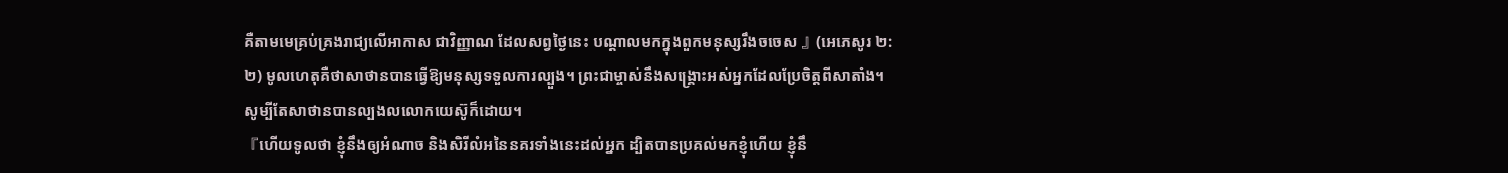គឺតាមមេគ្រប់គ្រងរាជ្យលើអាកាស ជាវិញ្ញាណ ដែលសព្វថ្ងៃនេះ បណ្តាលមកក្នុងពួកមនុស្សរឹងចចេស 』(អេភេសូរ ២: ២) មូលហេតុគឺថាសាថានបានធ្វើឱ្យមនុស្សទទួលការល្បួង។ ព្រះជាម្ចាស់នឹងសង្រ្គោះអស់អ្នកដែលប្រែចិត្តពីសាតាំង។ សូម្បីតែសាថានបានល្បងលលោកយេស៊ូក៏ដោយ។
『ហើយទូលថា ខ្ញុំនឹងឲ្យអំណាច និងសិរីលំអនៃនគរទាំងនេះដល់អ្នក ដ្បិតបានប្រគល់មកខ្ញុំហើយ ខ្ញុំនឹ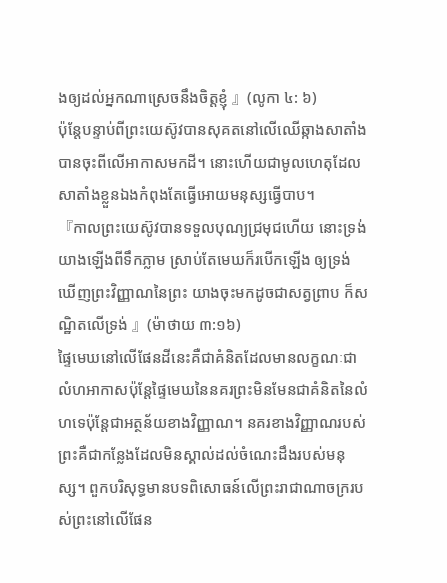ងឲ្យដល់អ្នកណាស្រេចនឹងចិត្តខ្ញុំ 』(លូកា ៤: ៦)
ប៉ុន្តែបន្ទាប់ពីព្រះយេស៊ូវបានសុគតនៅលើឈើឆ្កាងសាតាំងបានចុះពីលើអាកាសមកដី។ នោះហើយជាមូលហេតុដែលសាតាំងខ្លួនឯងកំពុងតែធ្វើអោយមនុស្សធ្វើបាប។
『កាលព្រះយេស៊ូវបានទទួលបុណ្យជ្រមុជហើយ នោះទ្រង់យាងឡើងពីទឹកភ្លាម ស្រាប់តែមេឃក៏របើកឡើង ឲ្យទ្រង់ឃើញព្រះវិញ្ញាណនៃព្រះ យាងចុះមកដូចជាសត្វព្រាប ក៏សណ្ឋិតលើទ្រង់ 』(ម៉ាថាយ ៣:១៦)
ផ្ទៃមេឃនៅលើផែនដីនេះគឺជាគំនិតដែលមានលក្ខណៈជាលំហអាកាសប៉ុន្តែផ្ទៃមេឃនៃនគរព្រះមិនមែនជាគំនិតនៃលំហទេប៉ុន្តែជាអត្ថន័យខាងវិញ្ញាណ។ នគរខាងវិញ្ញាណរបស់ព្រះគឺជាកន្លែងដែលមិនស្គាល់ដល់ចំណេះដឹងរបស់មនុស្ស។ ពួកបរិសុទ្ធមានបទពិសោធន៍លើព្រះរាជាណាចក្ររបស់ព្រះនៅលើផែន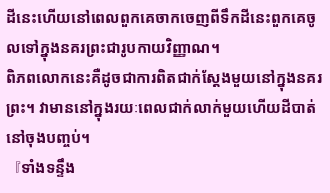ដីនេះហើយនៅពេលពួកគេចាកចេញពីទឹកដីនេះពួកគេចូលទៅក្នុងនគរព្រះជារូបកាយវិញ្ញាណ។
ពិភពលោកនេះគឺដូចជាការពិតជាក់ស្តែងមួយនៅក្នុងនគរព្រះ។ វាមាននៅក្នុងរយៈពេលជាក់លាក់មួយហើយដីបាត់នៅចុងបញ្ចប់។
『ទាំងទន្ទឹង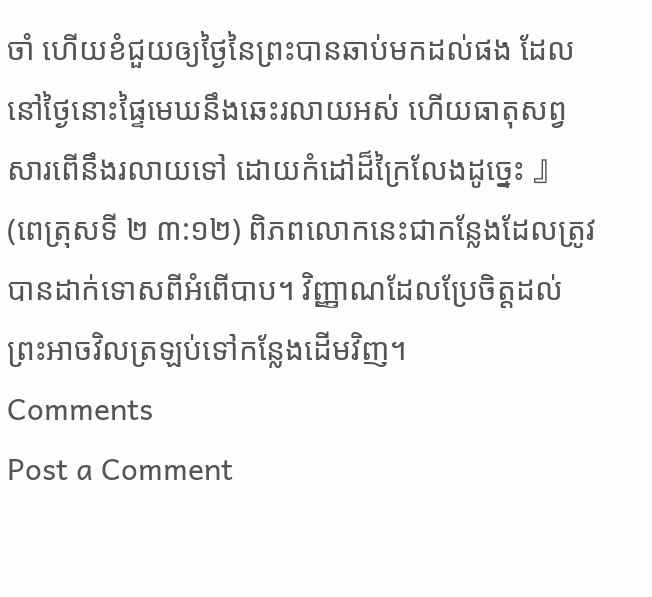ចាំ ហើយខំជួយឲ្យថ្ងៃនៃព្រះបានឆាប់មកដល់ផង ដែលនៅថ្ងៃនោះផ្ទៃមេឃនឹងឆេះរលាយអស់ ហើយធាតុសព្វសារពើនឹងរលាយទៅ ដោយកំដៅដ៏ក្រៃលែងដូច្នេះ 』 (ពេត្រុសទី ២ ៣:១២) ពិភពលោកនេះជាកន្លែងដែលត្រូវបានដាក់ទោសពីអំពើបាប។ វិញ្ញាណដែលប្រែចិត្តដល់ព្រះអាចវិលត្រឡប់ទៅកន្លែងដើមវិញ។
Comments
Post a Comment